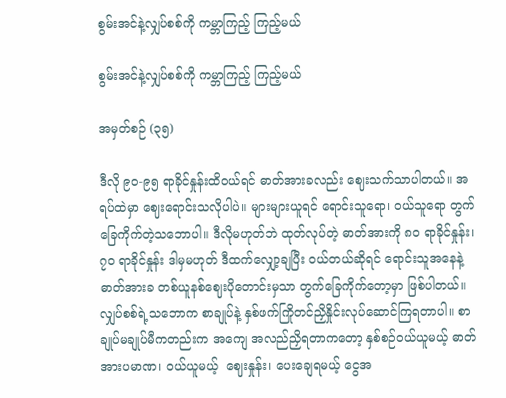စွမ်းအင်နဲ့လျှပ်စစ်ကို ကမ္ဘာကြည့် ကြည့်မယ်

စွမ်းအင်နဲ့လျှပ်စစ်ကို ကမ္ဘာကြည့် ကြည့်မယ်

အမှတ်စဉ် (၃၅)

ဒီလို ၉၀-၉၅ ရာခိုင်နှုန်းထိဝယ်ရင် ဓာတ်အားခလည်း ဈေးသက်သာပါတယ်။ အရပ်ထဲမှာ ဈေးရောင်းသလိုပါပဲ။ များများယူရင် ရောင်းသူရော၊ ဝယ်သူရော တွက်ခြေကိုက်တဲ့သဘောပါ။ ဒီလိုမဟုတ်ဘဲ ထုတ်လုပ်တဲ့ ဓာတ်အားကို ၈၀ ရာခိုင်နှုန်း၊ ၇၀ ရာခိုင်နှုန်း ဒါမှမဟုတ် ဒီထက်လျှော့ချပြီး ဝယ်တယ်ဆိုရင် ရောင်းသူအနေနဲ့ဓာတ်အားခ တစ်ယူနစ်ဈေးပိုတောင်းမှသာ တွက်ခြေကိုက်တော့မှာ ဖြစ်ပါတယ်။ လျှပ်စစ်ရဲ့သဘောက စာချုပ်နဲ့ နှစ်ဖက်ကြိုတင်ညှိနှိုင်းလုပ်ဆောင်ကြရတာပါ။ စာချုပ်မချုပ်မီကတည်းက အကျေ အလည်ညှိရတာကတော့ နှစ်စဉ်ဝယ်ယူမယ့် ဓာတ်အားပမာဏ၊ ဝယ်ယူမယ့်  ဈေးနှုန်း၊ ပေးချေရမယ့် ငွေအ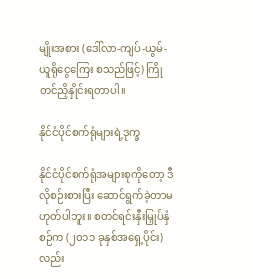မျိုးအစား (ဒေါ်လာ-ကျပ်-ယွမ်-ယူရိုငွေကြေး စသည်ဖြင့်) ကြိုတင်ညှိနှိုင်းရတာပါ။

နိုင်ငံပိုင်စက်ရုံများရဲ့ဒုက္ခ

နိုင်ငံပိုင်စက်ရုံအများစုကိုတော့ ဒီလိုစဉ်းစားပြီး ဆောင်ရွက်ခဲ့တာမဟုတ်ပါဘူး။ စတင်ရင်းနှီးမြှုပ်နှံစဉ်က (၂၀၁၁ ခုနှစ်အရှေ့ပိုင်း) လည်း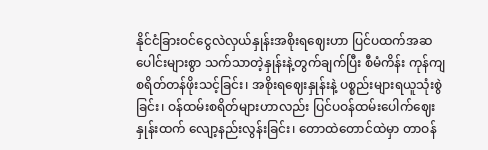နိုင်ငံခြားဝင်ငွေလဲလှယ်နှုန်းအစိုးရဈေးဟာ ပြင်ပထက်အဆပေါင်းများစွာ သက်သာတဲ့နှုန်းနဲ့တွက်ချက်ပြီး စီမံကိန်း ကုန်ကျ စရိတ်တန်ဖိုးသင့်ခြင်း၊ အစိုးရဈေးနှုန်းနဲ့ ပစ္စည်းများရယူသုံးစွဲခြင်း၊ ဝန်ထမ်းစရိတ်များဟာလည်း ပြင်ပဝန်ထမ်းပေါက်ဈေးနှုန်းထက် လျော့နည်းလွန်းခြင်း၊ တောထဲတောင်ထဲမှာ တာဝန်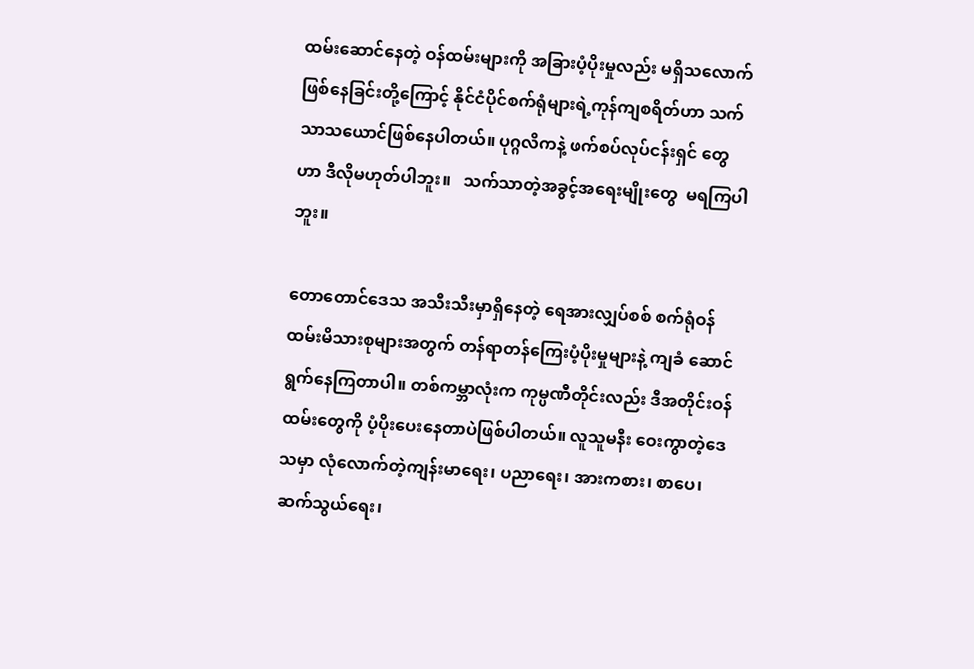ထမ်းဆောင်နေတဲ့ ဝန်ထမ်းများကို အခြားပံ့ပိုးမှုလည်း မရှိသလောက် ဖြစ်နေခြင်းတို့ကြောင့် နိုင်ငံပိုင်စက်ရုံများရဲ့ကုန်ကျစရိတ်ဟာ သက်သာသယောင်ဖြစ်နေပါတယ်။ ပုဂ္ဂလိကနဲ့ ဖက်စပ်လုပ်ငန်းရှင် တွေဟာ ဒီလိုမဟုတ်ပါဘူး။   သက်သာတဲ့အခွင့်အရေးမျိုးတွေ  မရကြပါဘူး။

တောတောင်ဒေသ အသီးသီးမှာရှိနေတဲ့ ရေအားလျှပ်စစ် စက်ရုံဝန်ထမ်းမိသားစုများအတွက် တန်ရာတန်ကြေးပံ့ပိုးမှုများနဲ့ ကျခံ ဆောင်ရွက်နေကြတာပါ။ တစ်ကမ္ဘာလုံးက ကုမ္ပဏီတိုင်းလည်း ဒီအတိုင်းဝန်ထမ်းတွေကို ပံ့ပိုးပေးနေတာပဲဖြစ်ပါတယ်။ လူသူမနီး ဝေးကွာတဲ့ဒေသမှာ လုံလောက်တဲ့ကျန်းမာရေး၊ ပညာရေး၊ အားကစား၊ စာပေ၊ ဆက်သွယ်ရေး၊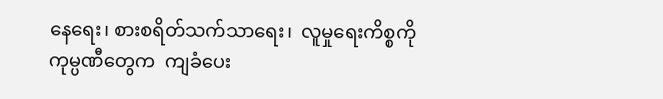နေရေး၊ စားစရိတ်သက်သာရေး၊  လူမှုရေးကိစ္စကို  ကုမ္ပဏီတွေက  ကျခံပေး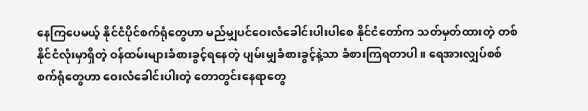နေကြပေမယ့် နိုင်ငံပိုင်စက်ရုံတွေဟာ မည်မျှပင်ဝေးလံခေါင်းပါးပါစေ နိုင်ငံတော်က သတ်မှတ်ထားတဲ့ တစ်နိုင်ငံလုံးမှာရှိတဲ့ ဝန်ထမ်းများခံစားခွင့်ရနေတဲ့ ပျမ်းမျှခံစားခွင့်နဲ့သာ ခံစားကြရတာပါ။ ရေအားလျှပ်စစ် စက်ရုံတွေဟာ ဝေးလံခေါင်းပါးတဲ့ တောတွင်းနေရာတွေ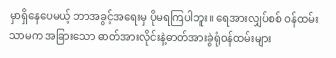မှာရှိနေပေမယ့် ဘာအခွင့်အရေးမှ ပိုမရကြပါဘူး။ ရေအားလျှပ်စစ် ဝန်ထမ်းသာမက အခြားသော ဓာတ်အားလိုင်းနဲ့ဓာတ်အားခွဲရုံဝန်ထမ်းများ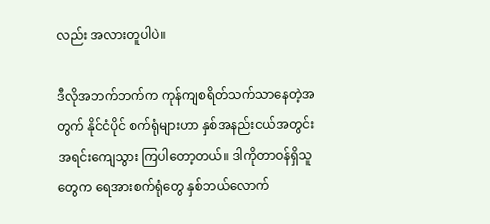လည်း အလားတူပါပဲ။

ဒီလိုအဘက်ဘက်က ကုန်ကျစရိတ်သက်သာနေတဲ့အတွက် နိုင်ငံပိုင် စက်ရုံများဟာ နှစ်အနည်းငယ်အတွင်း အရင်းကျေသွား ကြပါတော့တယ်။ ဒါကိုတာဝန်ရှိသူတွေက ရေအားစက်ရုံတွေ နှစ်ဘယ်လောက်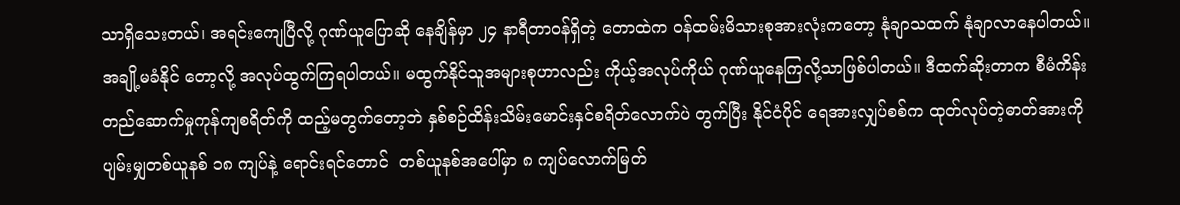သာရှိသေးတယ်၊ အရင်းကျေပြီလို့ ဂုဏ်ယူပြောဆို နေချိန်မှာ ၂၄ နာရီတာဝန်ရှိတဲ့ တောထဲက ဝန်ထမ်းမိသားစုအားလုံးကတော့ နုံချာသထက် နုံချာလာနေပါတယ်။ အချို့မခံနိုင် တော့လို့ အလုပ်ထွက်ကြရပါတယ်။ မထွက်နိုင်သူအများစုဟာလည်း ကိုယ့်အလုပ်ကိုယ် ဂုဏ်ယူနေကြလို့သာဖြစ်ပါတယ်။ ဒီထက်ဆိုးတာက စီမံကိန်းတည်ဆောက်မှုကုန်ကျစရိတ်ကို ထည့်မတွက်တော့ဘဲ နှစ်စဉ်ထိန်းသိမ်းမောင်းနှင်စရိတ်လောက်ပဲ တွက်ပြီး နိုင်ငံပိုင် ရေအားလျှပ်စစ်က ထုတ်လုပ်တဲ့ဓာတ်အားကို ပျမ်းမျှတစ်ယူနစ် ၁၈ ကျပ်နဲ့ ရောင်းရင်တောင်  တစ်ယူနစ်အပေါ်မှာ ၈ ကျပ်လောက်မြတ်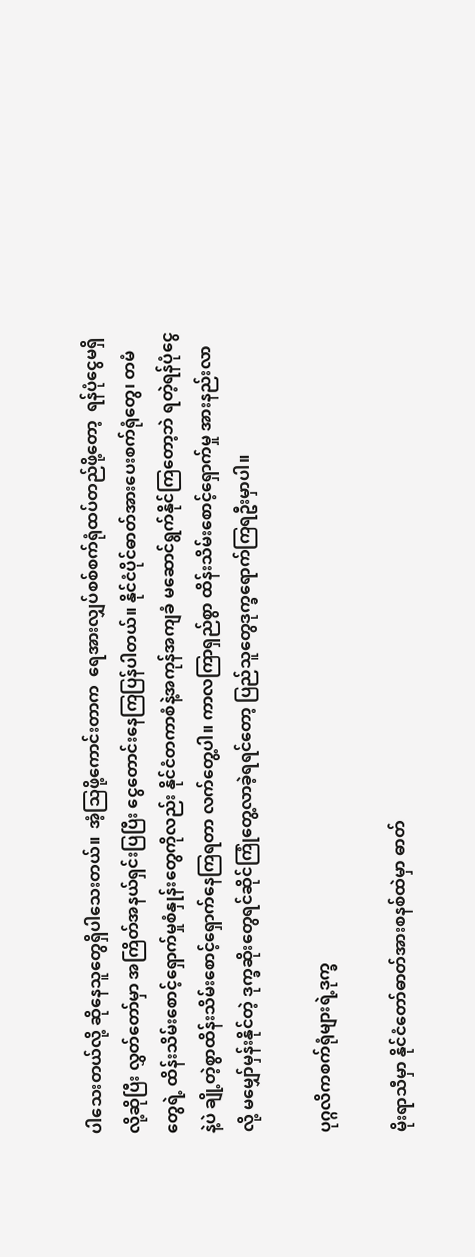ပါသေးတယ်လို့ ဆိုနေသူတွေရှိပါသေးတယ်။  အံ့သြဖို့ကောင်းတာက  ရေအားလျှပ်စစ်စက်ရုံထပ်တည်ဖို့တော့  ရန်ပုံငွေမရှိလို့ဆိုပြီး လွှတ်တော်မှာ အကြိတ်အနယ်ရှင်းပြပြီး ငွေတောင်းနေကြပြန်ပါတယ်။ နိုင်ငံပိုင်ဓာတ်အားပေးစက်ရုံတွေ၊ တမံတွေရဲ့ ထိန်းသိမ်းစောင့်ရှောက်မှုစံနှုန်းတွေကိုလည်း နိုင်ငံတကာစံနဲ့အကုန်အကျခံ မဆောင်ရွက်နိုင်ကြတော့ဘဲ ရတဲ့ရန်ပုံငွေနဲ့ပဲ ချို့တဲ့စွာထိန်းသိမ်းစောင့်ရှောက်နေကြရတာ လက်တွေ့ပါ။ ကာလကြာရှည်စွာ ထိန်းသိမ်းစောင့်ရှောက်မှု အားနည်းလာလို့ မမျှော်မှန်းနိုင်တဲ့ ဒုက္ခဆိုးတွေရင်ဆိုင်ကြုံတွေ့လာခဲ့ရရင်တော့ ပြည်သူတွေဒုက္ခရောက်ကြရဦးမှာပါ။

ပုဂ္ဂလိကစက်ရုံများရဲ့ဒုက္ခ

မိုးရာသီမှာ နိုင်ငံတော်ဓာတ်အားစနစ်ထဲမှာ ဓာတ်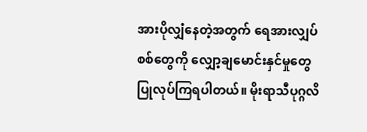အားပိုလျှံနေတဲ့အတွက် ရေအားလျှပ်စစ်တွေကို လျှော့ချမောင်းနှင်မှုတွေ ပြုလုပ်ကြရပါတယ်။ မိုးရာသီပုဂ္ဂလိ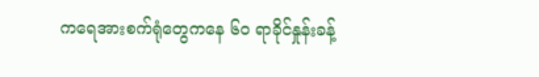ကရေအားစက်ရုံတွေကနေ ၆၀ ရာခိုင်နှုန်းခန့်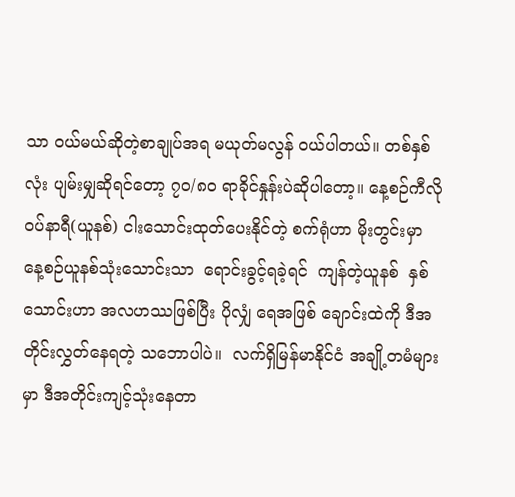သာ ဝယ်မယ်ဆိုတဲ့စာချုပ်အရ မယုတ်မလွန် ဝယ်ပါတယ်။ တစ်နှစ်လုံး ပျမ်းမျှဆိုရင်တော့ ၇၀/၈၀ ရာခိုင်နှုန်းပဲဆိုပါတော့။ နေ့စဉ်ကီလိုဝပ်နာရီ(ယူနစ်) ငါးသောင်းထုတ်ပေးနိုင်တဲ့ စက်ရုံဟာ မိုးတွင်းမှာ နေ့စဉ်ယူနစ်သုံးသောင်းသာ  ရောင်းခွင့်ရခဲ့ရင်  ကျန်တဲ့ယူနစ်  နှစ်သောင်းဟာ အလဟဿဖြစ်ပြီး ပိုလျှံ ရေအဖြစ် ချောင်းထဲကို ဒီအတိုင်းလွှတ်နေရတဲ့ သဘောပါပဲ။  လက်ရှိမြန်မာနိုင်ငံ အချို့တမံများမှာ ဒီအတိုင်းကျင့်သုံးနေတာ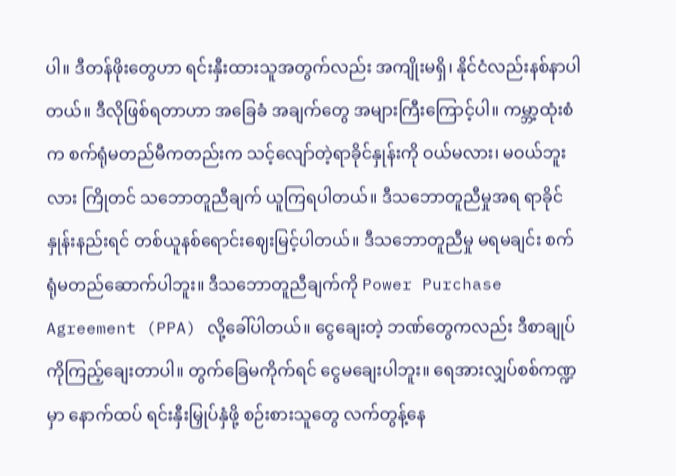ပါ။ ဒီတန်ဖိုးတွေဟာ ရင်းနှီးထားသူအတွက်လည်း အကျိုးမရှိ၊ နိုင်ငံလည်းနစ်နာပါတယ်။ ဒီလိုဖြစ်ရတာဟာ အခြေခံ အချက်တွေ အများကြီးကြောင့်ပါ။ ကမ္ဘာ့ထုံးစံက စက်ရုံမတည်မီကတည်းက သင့်လျော်တဲ့ရာခိုင်နှုန်းကို ဝယ်မလား၊ မဝယ်ဘူးလား ကြိုတင် သဘောတူညီချက် ယူကြရပါတယ်။ ဒီသဘောတူညီမှုအရ ရာခိုင်နှုန်းနည်းရင် တစ်ယူနစ်ရောင်းဈေးမြင့်ပါတယ်။ ဒီသဘောတူညီမှု မရမချင်း စက်ရုံမတည်ဆောက်ပါဘူး။ ဒီသဘောတူညီချက်ကို Power Purchase Agreement (PPA) လို့ခေါ်ပါတယ်။ ငွေချေးတဲ့ ဘဏ်တွေကလည်း ဒီစာချုပ်ကိုကြည့်ချေးတာပါ။ တွက်ခြေမကိုက်ရင် ငွေမချေးပါဘူး။ ရေအားလျှပ်စစ်ကဏ္ဍမှာ နောက်ထပ် ရင်းနှီးမြှုပ်နှံဖို့ စဉ်းစားသူတွေ လက်တွန့်နေ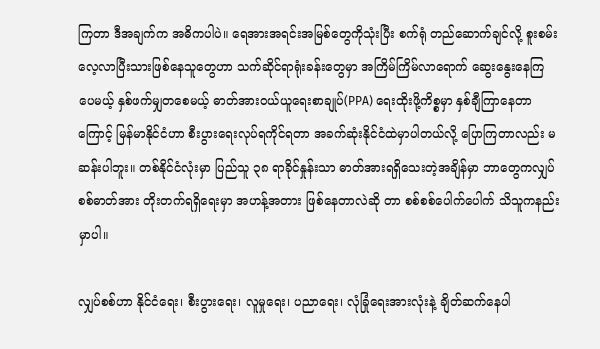ကြတာ ဒီအချက်က အဓိကပါပဲ။ ရေအားအရင်းအမြစ်တွေကိုသုံးပြီး စက်ရုံ တည်ဆောက်ချင်လို့ စူးစမ်းလေ့လာပြီးသားဖြစ်နေသူတွေဟာ သက်ဆိုင်ရာရုံးခန်းတွေမှာ အကြိမ်ကြိမ်လာရောက် ဆွေးနွေးနေကြ ပေမယ့် နှစ်ဖက်မျှတစေမယ့် ဓာတ်အားဝယ်ယူရေးစာချုပ်(PPA) ရေးထိုးဖို့ကိစ္စမှာ နှစ်ချီကြာနေတာကြောင့် မြန်မာနိုင်ငံဟာ စီးပွားရေးလုပ်ရကိုင်ရတာ အခက်ဆုံးနိုင်ငံထဲမှာပါတယ်လို့ ပြောကြတာလည်း မဆန်းပါဘူး။ တစ်နိုင်ငံလုံးမှာ ပြည်သူ ၃၈ ရာခိုင်နှုန်းသာ ဓာတ်အားရရှိသေးတဲ့အချိန်မှာ ဘာတွေကလျှပ်စစ်ဓာတ်အား တိုးတက်ရရှိရေးမှာ အဟန့်အတား ဖြစ်နေတာလဲဆို တာ စစ်စစ်ပေါက်ပေါက် သိသူကနည်းမှာပါ။

လျှပ်စစ်ဟာ နိုင်ငံရေး၊ စီးပွားရေး၊ လူမှုရေး၊ ပညာရေး၊ လုံခြုံရေးအားလုံးနဲ့ ချိတ်ဆက်နေပါ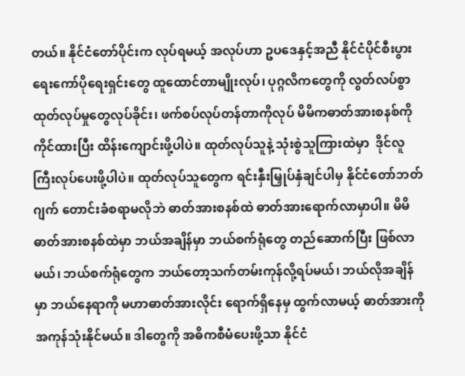တယ်။ နိုင်ငံတော်ပိုင်းက လုပ်ရမယ့် အလုပ်ဟာ ဥပဒေနှင့်အညီ နိုင်ငံပိုင်စီးပွားရေးကော်ပိုရေးရှင်းတွေ ထူထောင်တာမျိုးလုပ်၊ ပုဂ္ဂလိကတွေကို လွတ်လပ်စွာ ထုတ်လုပ်မှုတွေလုပ်ခိုင်း၊ ဖက်စပ်လုပ်တန်တာကိုလုပ် မိမိကဓာတ်အားစနစ်ကို ကိုင်ထားပြီး ထိန်းကျောင်းဖို့ပါပဲ။ ထုတ်လုပ်သူနဲ့ သုံးစွဲသူကြားထဲမှာ  ဒိုင်လူကြီးလုပ်ပေးဖို့ပါပဲ။ ထုတ်လုပ်သူတွေက ရင်းနှီးမြှုပ်နှံချင်ပါမှ နိုင်ငံတော်ဘတ်ဂျက် တောင်းခံစရာမလိုဘဲ ဓာတ်အားစနစ်ထဲ ဓာတ်အားရောက်လာမှာပါ။ မိမိဓာတ်အားစနစ်ထဲမှာ ဘယ်အချိန်မှာ ဘယ်စက်ရုံတွေ တည်ဆောက်ပြီး ဖြစ်လာမယ်၊ ဘယ်စက်ရုံတွေက ဘယ်တော့သက်တမ်းကုန်လို့ရပ်မယ်၊ ဘယ်လိုအချိန်မှာ ဘယ်နေရာကို မဟာဓာတ်အားလိုင်း ရောက်ရှိနေမှ ထွက်လာမယ့် ဓာတ်အားကိုအကုန်သုံးနိုင်မယ်။ ဒါတွေကို အဓိကစီမံပေးဖို့သာ နိုင်ငံ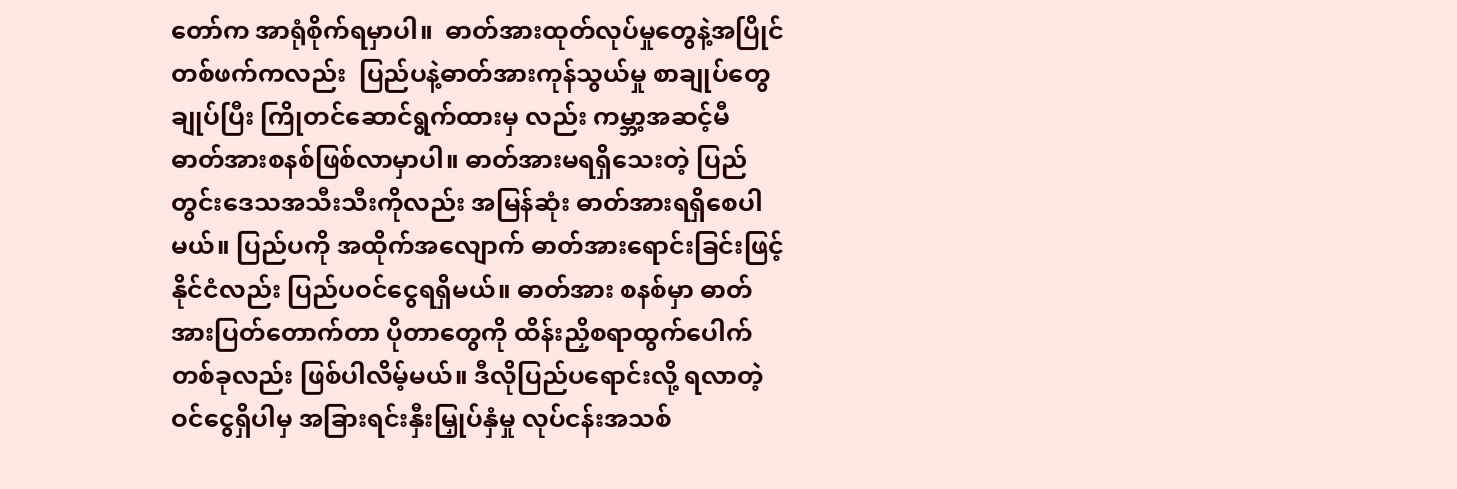တော်က အာရုံစိုက်ရမှာပါ။  ဓာတ်အားထုတ်လုပ်မှုတွေနဲ့အပြိုင်  တစ်ဖက်ကလည်း  ပြည်ပနဲ့ဓာတ်အားကုန်သွယ်မှု စာချုပ်တွေချုပ်ပြီး ကြိုတင်ဆောင်ရွက်ထားမှ လည်း ကမ္ဘာ့အဆင့်မီ ဓာတ်အားစနစ်ဖြစ်လာမှာပါ။ ဓာတ်အားမရရှိသေးတဲ့ ပြည်တွင်းဒေသအသီးသီးကိုလည်း အမြန်ဆုံး ဓာတ်အားရရှိစေပါမယ်။ ပြည်ပကို အထိုက်အလျောက် ဓာတ်အားရောင်းခြင်းဖြင့် နိုင်ငံလည်း ပြည်ပဝင်ငွေရရှိမယ်။ ဓာတ်အား စနစ်မှာ ဓာတ်အားပြတ်တောက်တာ ပိုတာတွေကို ထိန်းညှိစရာထွက်ပေါက်တစ်ခုလည်း ဖြစ်ပါလိမ့်မယ်။ ဒီလိုပြည်ပရောင်းလို့ ရလာတဲ့ ဝင်ငွေရှိပါမှ အခြားရင်းနှီးမြှုပ်နှံမှု လုပ်ငန်းအသစ်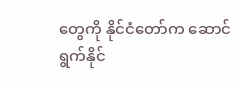တွေကို နိုင်ငံတော်က ဆောင်ရွက်နိုင်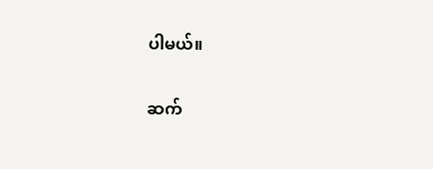ပါမယ်။

ဆက်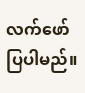လက်ဖော်ပြပါမည်။